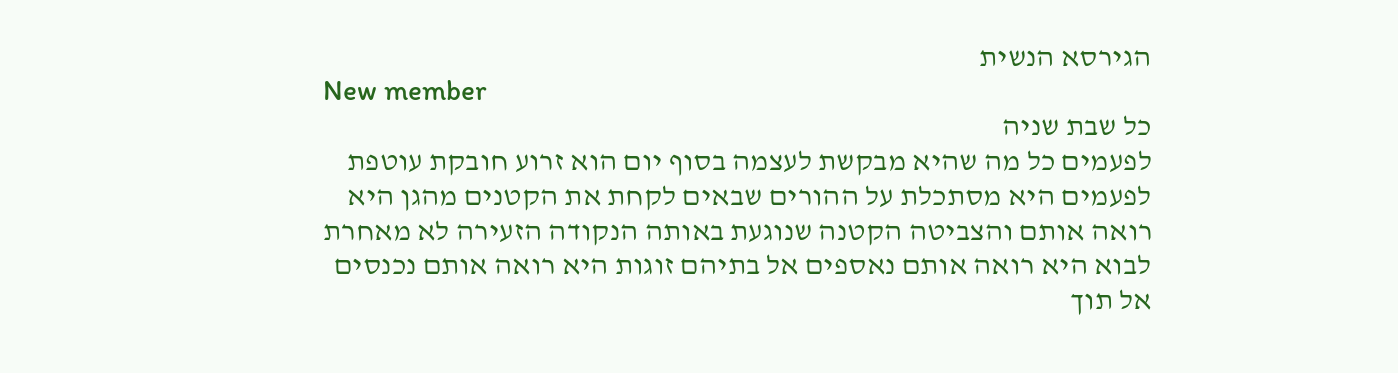הגירסא הנשית
New member
כל שבת שניה
לפעמים כל מה שהיא מבקשת לעצמה בסוף יום הוא זרוע חובקת עוטפת לפעמים היא מסתכלת על ההורים שבאים לקחת את הקטנים מהגן היא רואה אותם והצביטה הקטנה שנוגעת באותה הנקודה הזעירה לא מאחרת לבוא היא רואה אותם נאספים אל בתיהם זוגות היא רואה אותם נכנסים אל תוך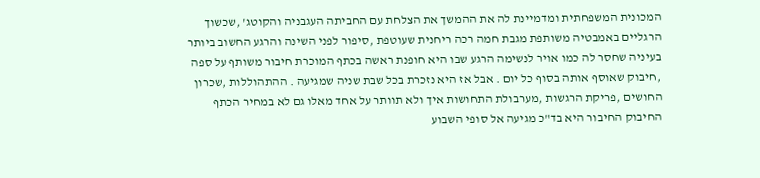המכונית המשפחתית ומדמיינת לה את ההמשך את הצלחת עם החביתה העגבניה והקוטג' ,שכשוך הרגליים באמבטיה משותפת מגבת חמה רכה ריחנית שעוטפת ,סיפור לפני השינה והרגע החשוב ביותר בעיניה שחסר לה כמו אויר לנשימה הרגע שבו היא חופנת ראשה בכתף המוכרת חיבור משותף על ספה ,חיבוק שאוסף אותה בסוף כל יום . אבל אז היא נזכרת בכל שבת שניה שמגיעה . ההתהוללות ,שכרון החושים ,פריקת הרגשות ,מערבולת התחושות איך ולא תוותר על אחד מאלו גם לא במחיר הכתף החיבוק החיבור היא בד"כ מגיעה אל סופי השבוע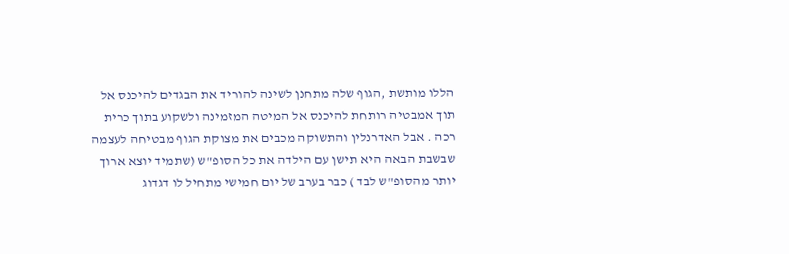הללו מותשת ,הגוף שלה מתחנן לשינה להוריד את הבגדים להיכנס אל תוך אמבטיה רותחת להיכנס אל המיטה המזמינה ולשקוע בתוך כרית רכה . אבל האדרנלין והתשוקה מכבים את מצוקת הגוף מבטיחה לעצמה שבשבת הבאה היא תישן עם הילדה את כל הסופ"ש (שתמיד יוצא ארוך יותר מהסופ"ש לבד ) כבר בערב של יום חמישי מתחיל לו דגדוג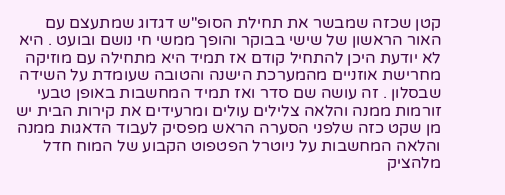קטן שכזה שמבשר את תחילת הסופ"ש דגדוג שמתעצם עם האור הראשון של שישי בבוקר והופך ממשי חי נושם ובועט . היא לא יודעת היכן להתחיל קודם אז תמיד היא מתחילה עם מוזיקה מחרישת אוזניים מהמערכת הישנה והטובה שעומדת על השידה שבסלון . זה עושה שם סדר ואז תמיד המחשבות באופן טבעי זורמות ממנה והלאה צלילים עולים ומרעידים את קירות הבית יש מן שקט כזה שלפני הסערה הראש מפסיק לעבוד הדאגות ממנה והלאה המחשבות על ניוטרל הפטפוט הקבוע של המוח חדל מלהציק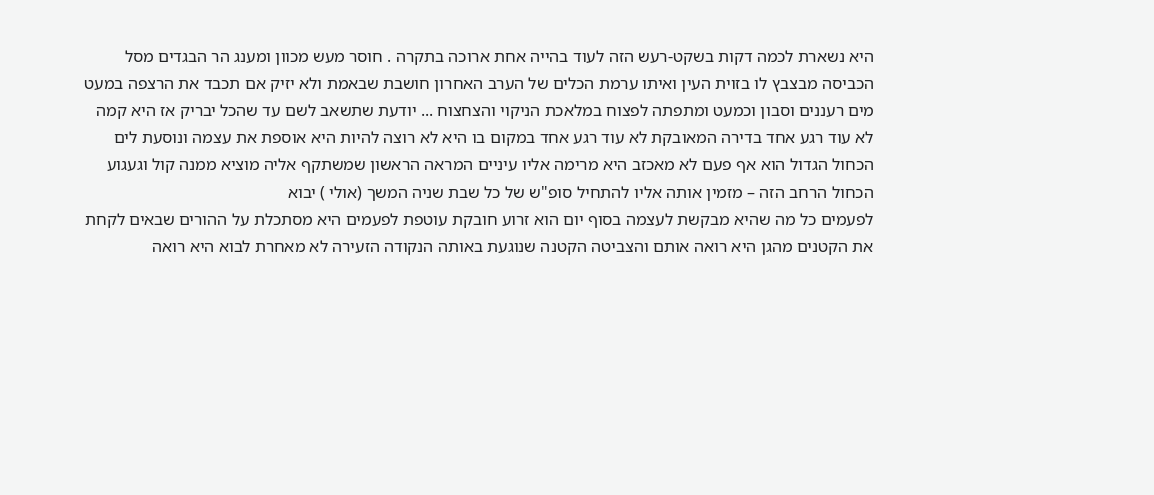היא נשארת לכמה דקות בשקט-רעש הזה לעוד בהייה אחת ארוכה בתקרה . חוסר מעש מכוון ומענג הר הבגדים מסל הכביסה מבצבץ לו בזוית העין ואיתו ערמת הכלים של הערב האחרון חושבת שבאמת ולא יזיק אם תכבד את הרצפה במעט מים רעננים וסבון וכמעט ומתפתה לפצוח במלאכת הניקוי והצחצוח ... יודעת שתשאב לשם עד שהכל יבריק אז היא קמה לא עוד רגע אחד בדירה המאובקת לא עוד רגע אחד במקום בו היא לא רוצה להיות היא אוספת את עצמה ונוסעת לים
הכחול הגדול הוא אף פעם לא מאכזב היא מרימה אליו עיניים המראה הראשון שמשתקף אליה מוציא ממנה קול וגעגוע הכחול הרחב הזה – מזמין אותה אליו להתחיל סופ"ש של כל שבת שניה המשך (אולי ) יבוא
לפעמים כל מה שהיא מבקשת לעצמה בסוף יום הוא זרוע חובקת עוטפת לפעמים היא מסתכלת על ההורים שבאים לקחת את הקטנים מהגן היא רואה אותם והצביטה הקטנה שנוגעת באותה הנקודה הזעירה לא מאחרת לבוא היא רואה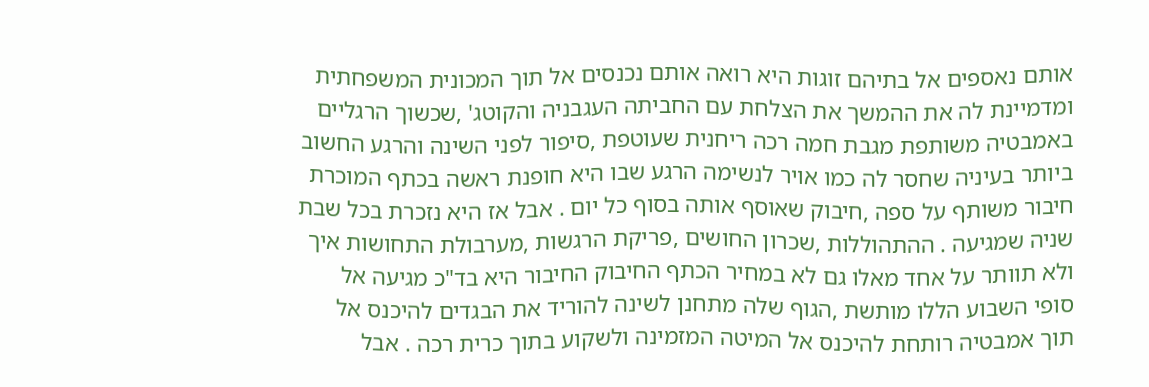אותם נאספים אל בתיהם זוגות היא רואה אותם נכנסים אל תוך המכונית המשפחתית ומדמיינת לה את ההמשך את הצלחת עם החביתה העגבניה והקוטג' ,שכשוך הרגליים באמבטיה משותפת מגבת חמה רכה ריחנית שעוטפת ,סיפור לפני השינה והרגע החשוב ביותר בעיניה שחסר לה כמו אויר לנשימה הרגע שבו היא חופנת ראשה בכתף המוכרת חיבור משותף על ספה ,חיבוק שאוסף אותה בסוף כל יום . אבל אז היא נזכרת בכל שבת שניה שמגיעה . ההתהוללות ,שכרון החושים ,פריקת הרגשות ,מערבולת התחושות איך ולא תוותר על אחד מאלו גם לא במחיר הכתף החיבוק החיבור היא בד"כ מגיעה אל סופי השבוע הללו מותשת ,הגוף שלה מתחנן לשינה להוריד את הבגדים להיכנס אל תוך אמבטיה רותחת להיכנס אל המיטה המזמינה ולשקוע בתוך כרית רכה . אבל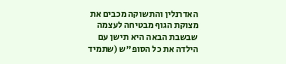האדרנלין והתשוקה מכבים את מצוקת הגוף מבטיחה לעצמה שבשבת הבאה היא תישן עם הילדה את כל הסופ"ש (שתמיד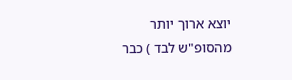יוצא ארוך יותר מהסופ"ש לבד ) כבר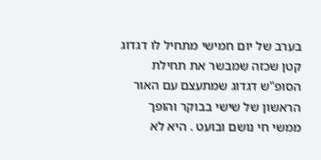בערב של יום חמישי מתחיל לו דגדוג קטן שכזה שמבשר את תחילת הסופ"ש דגדוג שמתעצם עם האור הראשון של שישי בבוקר והופך ממשי חי נושם ובועט . היא לא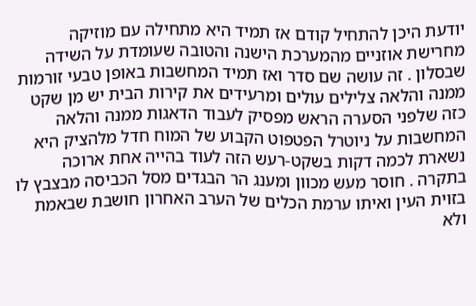יודעת היכן להתחיל קודם אז תמיד היא מתחילה עם מוזיקה מחרישת אוזניים מהמערכת הישנה והטובה שעומדת על השידה שבסלון . זה עושה שם סדר ואז תמיד המחשבות באופן טבעי זורמות ממנה והלאה צלילים עולים ומרעידים את קירות הבית יש מן שקט כזה שלפני הסערה הראש מפסיק לעבוד הדאגות ממנה והלאה המחשבות על ניוטרל הפטפוט הקבוע של המוח חדל מלהציק היא נשארת לכמה דקות בשקט-רעש הזה לעוד בהייה אחת ארוכה בתקרה . חוסר מעש מכוון ומענג הר הבגדים מסל הכביסה מבצבץ לו בזוית העין ואיתו ערמת הכלים של הערב האחרון חושבת שבאמת ולא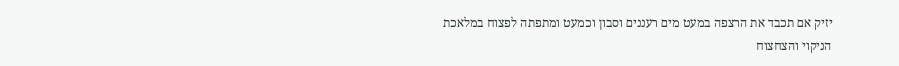יזיק אם תכבד את הרצפה במעט מים רעננים וסבון וכמעט ומתפתה לפצוח במלאכת הניקוי והצחצוח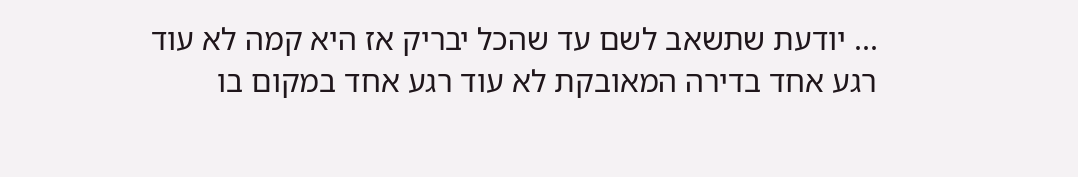... יודעת שתשאב לשם עד שהכל יבריק אז היא קמה לא עוד רגע אחד בדירה המאובקת לא עוד רגע אחד במקום בו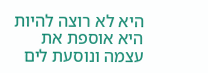היא לא רוצה להיות היא אוספת את עצמה ונוסעת לים